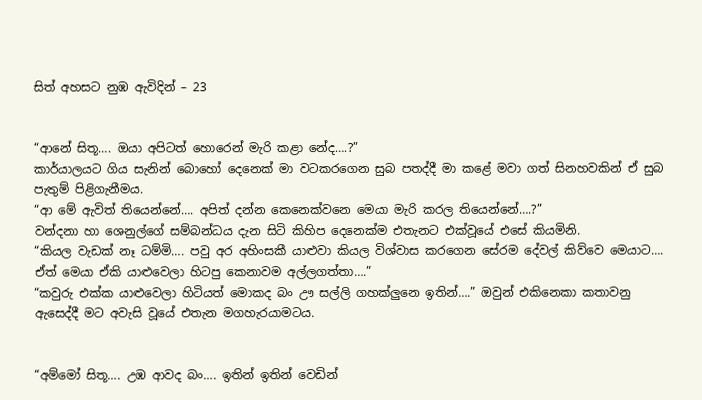සිත් අහසට නුඹ ඇවිදින් – 23


“ආනේ සිතූ…. ඔයා අපිටත් හොරෙන් මැරි කළා නේද….?”
කාර්යාලයට ගිය සැනින් බොහෝ දෙනෙක් මා වටකරගෙන සුබ පතද්දී මා කළේ මවා ගත් සිනහවකින් ඒ සුබ පැතුම් පිළිගැනීමය.
“ආ මේ ඇවිත් තියෙන්නේ…. අපිත් දන්න කෙනෙක්වනෙ මෙයා මැරි කරල තියෙන්නේ….?”
වන්දනා හා ශෙනුල්ගේ සම්බන්ධය දැන සිටි කිහිප දෙනෙක්ම එතැනට එක්වූයේ එසේ කියමිනි.
“කියල වැඩක් නෑ ධම්මි…. පවු අර අහිංසකී යාළුවා කියල විශ්වාස කරගෙන සේරම දේවල් කිව්වෙ මෙයාට…. ඒත් මෙයා ඒකි යාළුවෙලා හිටපු කෙනාවම අල්ලගත්තා….”
“කවුරු එක්ක යාළුවෙලා හිටියත් මොකද බං ඌ සල්ලි ගහක්ලුනෙ ඉතින්….” ඔවුන් එකිනෙකා කතාවනු ඇසෙද්දී මට අවැසි වූයේ එතැන මගහැරයාමටය.


“අම්මෝ සිතූ…. උඹ ආවද බං…. ඉතින් ඉතින් වෙඩින්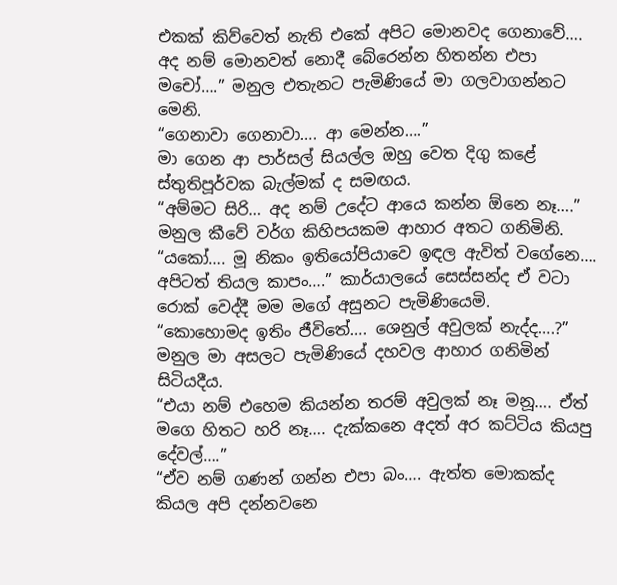එකක් කිව්වෙත් නැති එකේ අපිට මොනවද ගෙනාවේ…. අද නම් මොනවත් නොදී බේරෙන්න හිතන්න එපා මචෝ….” මනුල එතැනට පැමිණියේ මා ගලවාගන්නට මෙනි.
“ගෙනාවා ගෙනාවා…. ආ මෙන්න….”
මා ගෙන ආ පාර්සල් සියල්ල ඔහු වෙත දිගු කළේ ස්තුතිපූර්වක බැල්මක් ද සමඟය.
“අම්මට සිරි… අද නම් උදේට ආයෙ කන්න ඕනෙ නෑ….”
මනුල කීවේ වර්ග කිහිපයකම ආහාර අතට ගනිමිනි.
“යකෝ…. මූ නිකං ඉතියෝපියාවෙ ඉඳල ඇවිත් වගේනෙ…. අපිටත් තියල කාපං….” කාර්යාලයේ සෙස්සන්ද ඒ වටා රොක් වෙද්දී මම මගේ අසුනට පැමිණියෙමි.
“කොහොමද ඉතිං ජීවිතේ…. ශෙනුල් අවුලක් නැද්ද….?” මනුල මා අසලට පැමිණියේ දහවල ආහාර ගනිමින් සිටියදීය.
“එයා නම් එහෙම කියන්න තරම් අවුලක් නෑ මනූ…. ඒත් මගෙ හිතට හරි නෑ…. දැක්කනෙ අදත් අර කට්ටිය කියපු දේවල්….”
“ඒව නම් ගණන් ගන්න එපා බං…. ඇත්ත මොකක්ද කියල අපි දන්නවනෙ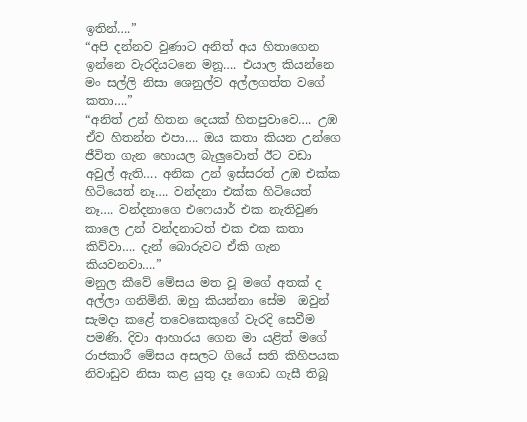ඉතින්….”
“අපි දන්නව වුණාට අනිත් අය හිතාගෙන ඉන්නෙ වැරදියටනෙ මනූ…. එයාල කියන්නෙ මං සල්ලි නිසා ශෙනුල්ව අල්ලගත්ත වගේ කතා….”
“අනිත් උන් හිතන දෙයක් හිතපුවාවෙ…. උඹ ඒව හිතන්න එපා…. ඔය කතා කියන උන්ගෙ ජීවිත ගැන හොයල බැලුවොත් ඊට වඩා අවුල් ඇති…. අනික උන් ඉස්සරත් උඹ එක්ක හිටියෙත් නෑ…. වන්දනා එක්ක හිටියෙත් නෑ…. වන්දනාගෙ එෆෙයාර් එක නැතිවුණ කාලෙ උන් වන්දනාටත් එක එක කතා කිව්වා…. දැන් බොරුවට ඒකි ගැන කියවනවා….”
මනුල කීවේ මේසය මත වූ මගේ අතක් ද අල්ලා ගනිමිනි. ඔහු කියන්නා සේම  ඔවුන් සැමදා කළේ තවෙකෙකුගේ වැරදි සෙවීම පමණි. දිවා ආහාරය ගෙන මා යළිත් මගේ රාජකාරී මේසය අසලට ගියේ සති කිහිපයක නිවාඩුව නිසා කළ යුතු දෑ ගොඩ ගැසී තිබූ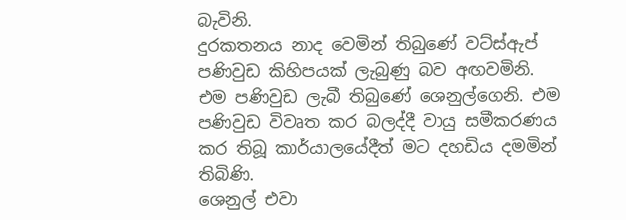බැවිනි.
දුරකතනය නාද වෙමින් තිබුණේ වට්ස්ඇප් පණිවුඩ කිහිපයක් ලැබුණු බව අඟවමිනි. එම පණිවුඩ ලැබී තිබුණේ ශෙනුල්ගෙනි. එම පණිවුඩ විවෘත කර බලද්දී වායු සමීකරණය කර තිබූ කාර්යාලයේදීත් මට දහඩිය දමමින් තිබිණි.
ශෙනුල් එවා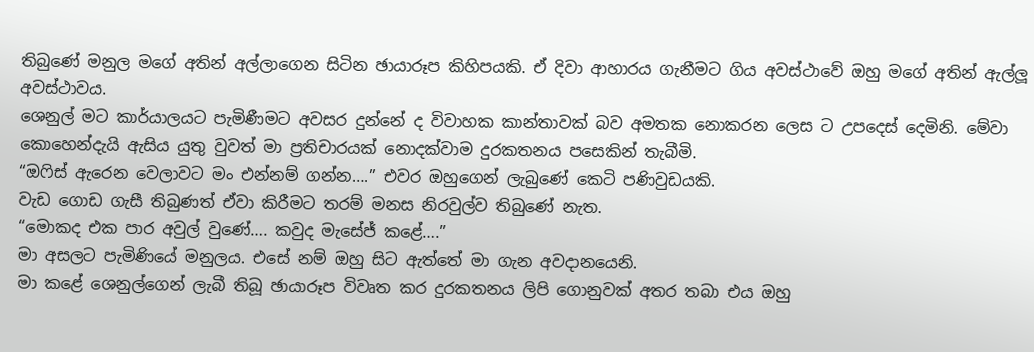තිබුණේ මනුල මගේ අතින් අල්ලාගෙන සිටින ඡායාරූප කිහිපයකි. ඒ දිවා ආහාරය ගැනීමට ගිය අවස්ථාවේ ඔහු මගේ අතින් ඇල්ලූ අවස්ථාවය.
ශෙනුල් මට කාර්යාලයට පැමිණීමට අවසර දුන්නේ ද විවාහක කාන්තාවක් බව අමතක නොකරන ලෙස ට උපදෙස් දෙමිනි. මේවා කොහෙන්දැයි ඇසිය යුතු වුවත් මා ප්‍රතිචාරයක් නොදක්වාම දුරකතනය පසෙකින් තැබීමි.
“ඔෆිස් ඇරෙන වෙලාවට මං එන්නම් ගන්න….” එවර ඔහුගෙන් ලැබුණේ කෙටි පණිවුඩයකි.
වැඩ ගොඩ ගැසී තිබුණත් ඒවා කිරීමට තරම් මනස නිරවුල්ව තිබුණේ නැත.
“මොකද එක පාර අවුල් වුණේ…. කවුද මැසේජ් කළේ….”
මා අසලට පැමිණියේ මනුලය. එසේ නම් ඔහු සිට ඇත්තේ මා ගැන අවදානයෙනි.
මා කළේ ශෙනුල්ගෙන් ලැබී තිබූ ඡායාරූප විවෘත කර දුරකතනය ලිපි ගොනුවක් අතර තබා එය ඔහු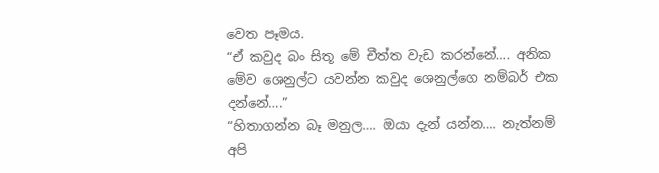වෙත පෑමය.
“ඒ කවුද බං සිතූ මේ චීත්ත වැඩ කරන්නේ…. අනික මේව ශෙනුල්ට යවන්න කවුද ශෙනුල්ගෙ නම්බර් එක දන්නේ….”
“හිතාගන්න බෑ මනුල…. ඔයා දැන් යන්න…. නැත්නම් අපි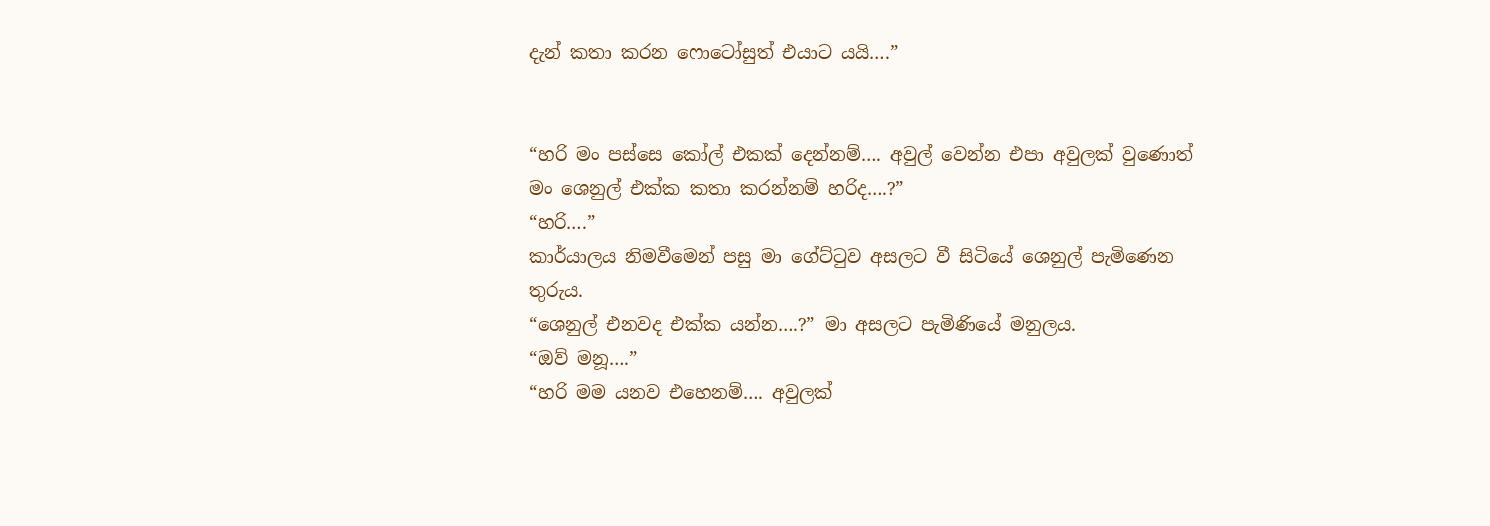දැන් කතා කරන ෆොටෝසුත් එයාට යයි….”


“හරි මං පස්සෙ කෝල් එකක් දෙන්නම්…. අවුල් වෙන්න එපා අවුලක් වුණොත් මං ශෙනුල් එක්ක කතා කරන්නම් හරිද….?”
“හරි….”
කාර්යාලය නිමවීමෙන් පසු මා ගේට්ටුව අසලට වී සිටියේ ශෙනුල් පැමිණෙන තුරුය.
“ශෙනුල් එනවද එක්ක යන්න….?” මා අසලට පැමිණියේ මනුලය.
“ඔව් මනූ….”
“හරි මම යනව එහෙනම්…. අවුලක්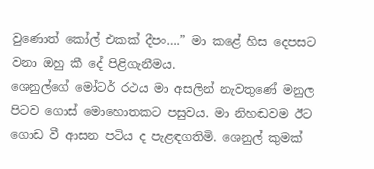වුණොත් කෝල් එකක් දීපං….” මා කළේ හිස දෙපසට වනා ඔහු කී දේ පිළිගැනීමය.
ශෙනුල්ගේ මෝටර් රථය මා අසලින් නැවතුණේ මනුල පිටව ගොස් මොහොතකට පසුවය. මා නිහඬවම ඊට ගොඩ වී ආසන පටිය ද පැළඳගතිමි. ශෙනුල් කුමක්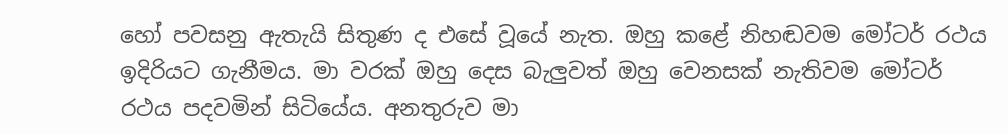හෝ පවසනු ඇතැයි සිතුණ ද එසේ වූයේ නැත. ඔහු කළේ නිහඬවම මෝටර් රථය ඉදිරියට ගැනීමය. මා වරක් ඔහු දෙස බැලුවත් ඔහු වෙනසක් නැතිවම මෝටර් රථය පදවමින් සිටියේය. අනතුරුව මා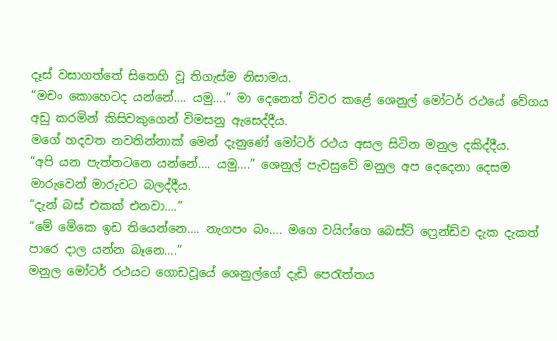දෑස් වසාගත්තේ සිතෙහි වූ තිගැස්ම නිසාමය.
“මචං කොහෙටද යන්නේ…. යමු….” මා දෙනෙත් විවර කළේ ශෙනුල් මෝටර් රථයේ වේගය අඩු කරමින් කිසිවකුගෙන් විමසනු ඇසෙද්දීය.
මගේ හදවත නවතින්නාක් මෙන් දැනුණේ මෝටර් රථය අසල සිටින මනුල දකිද්දීය.
“අපි යන පැත්තටනෙ යන්නේ…. යමු….” ශෙනුල් පැවසුවේ මනුල අප දෙදෙනා දෙසම මාරුවෙන් මාරුවට බලද්දීය.
“දැන් බස් එකක් එනවා….”
“මේ මේකෙ ඉඩ තියෙන්නෙ…. නැගපං බං…. මගෙ වයිෆ්ගෙ බෙස්ට් ෆ්‍රෙන්ඩ්ව දැක දැකත් පාරෙ දාල යන්න බෑනෙ….”
මනුල මෝටර් රථයට ගොඩවූයේ ශෙනුල්ගේ දැඩි පෙරැත්තය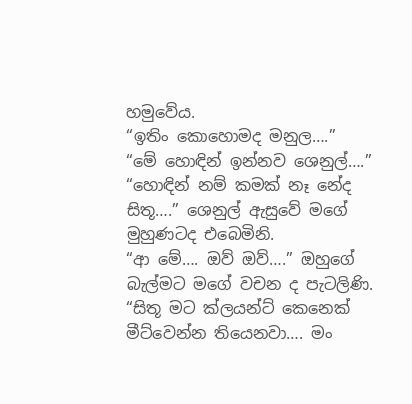හමුවේය.
“ඉතිං කොහොමද මනුල….”
“මේ හොඳින් ඉන්නව ශෙනුල්….”
“හොඳින් නම් කමක් නෑ නේද සිතූ….” ශෙනුල් ඇසුවේ මගේ මුහුණටද එබෙමිනි.
“ආ මේ…. ඔව් ඔව්….” ඔහුගේ බැල්මට මගේ වචන ද පැටලිණි.
“සිතූ මට ක්ලයන්ට් කෙනෙක් මීට්වෙන්න තියෙනවා…. මං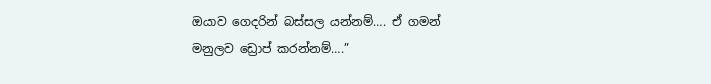ඔයාව ගෙදරින් බස්සල යන්නම්…. ඒ ගමන් මනුලව ඩ්‍රොප් කරන්නම්….”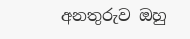අනතුරුව ඔහු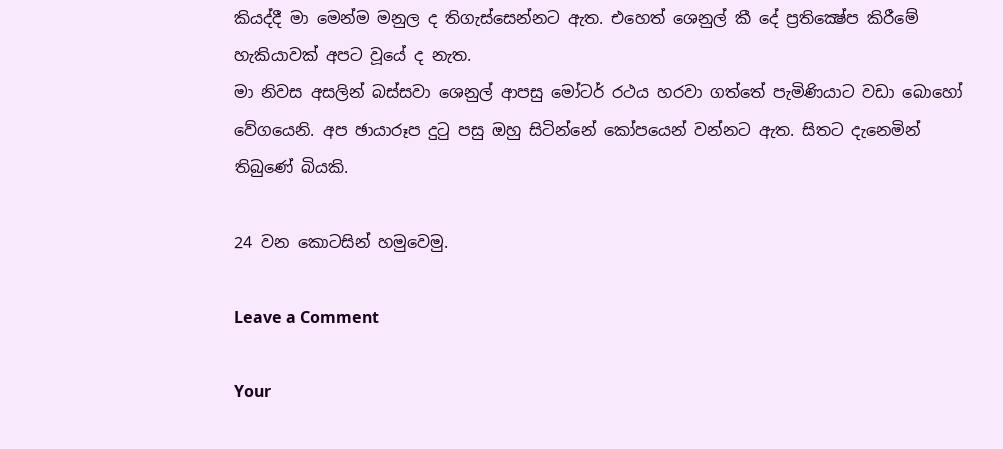කියද්දී මා මෙන්ම මනුල ද තිගැස්සෙන්නට ඇත. එහෙත් ශෙනුල් කී දේ ප්‍රතික්‍ෂේප කිරීමේ හැකියාවක් අපට වූයේ ද නැත.
මා නිවස අසලින් බස්සවා ශෙනුල් ආපසු මෝටර් රථය හරවා ගත්තේ පැමිණියාට වඩා බොහෝ වේගයෙනි. අප ඡායාරූප දුටු පසු ඔහු සිටින්නේ කෝපයෙන් වන්නට ඇත. සිතට දැනෙමින් තිබුණේ බියකි.

24 වන කොටසින් හමුවෙමු.

Leave a Comment

Your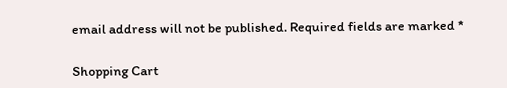email address will not be published. Required fields are marked *

Shopping Cart